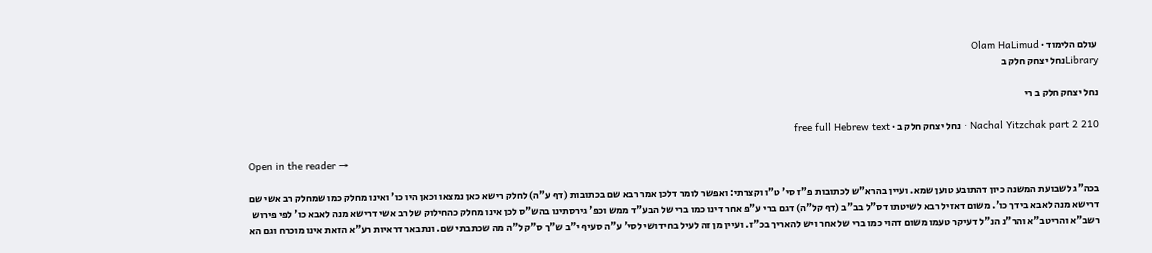עולם הלימוד · Olam HaLimud
Libraryנחל יצחק חלק ב

נחל יצחק חלק ב רי

Nachal Yitzchak part 2 210 · נחל יצחק חלק ב · free full Hebrew text

Open in the reader →

בכה"ג לשבועת המשנה כיון דהתובע טוען שמא. ועיין בהרא"ש לכתובות פ"ז סי' ט"ו וקצרתי: ואפשר לומר דלכן אמר רבא שם בכתובות (דף ע"ה) לחלק רישא כאן נמצאו וכאן היו כו' ואינו מחלק כמו שמחלק רב אשי שם דרישא מנה לאבא בידך כו'. משום דאזיל רבא לשיטתו דס"ל בב"ב (דף קל"ה) דגם ברי ע"פ אחר דינו כמו ברי של הבע"ד ממש וכפ' גירסתינו בהש"ס לכן אינו מחלק כהחילוק של רב אשי דרישא מנה לאבא כו' לפי פירוש רשב"א והריטב"א והר"נ הנ"ל דעיקר טעמו משום דהוי כמו ברי של אחר ויש להאריך בכ"ז. ועיין מן זה לעיל בחידושי לסי' ע"ה סעיף י"ב ש"ך ס"ק ל"ה מה שכתבתי שם. ונתבאר דראיות רע"א הזאת אינו מוכרח וגם הא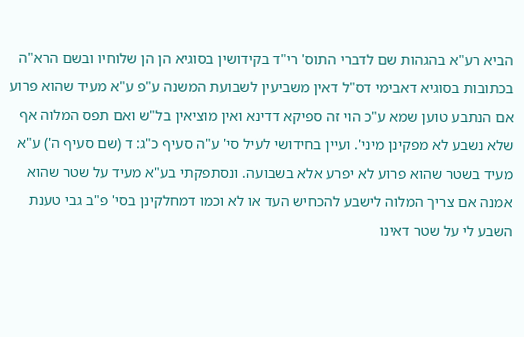הביא רע"א בהגהות שם לדברי התוס' רי"ד בקידושין בסוגיא הן הן שלוחיו ובשם הרא"ה בכתובות בסוגיא דאבימי דס"ל דאין משביעין לשבועת המשנה ע"פ ע"א מעיד שהוא פרוע אם הנתבע טוען שמא ע"כ הוי זה ספיקא דדינא ואין מוציאין בל"ש ואם תפס המלוה אף שלא נשבע לא מפקינן מיני'. ועיין בחידושי לעיל סי' ע"ה סעיף כ"ג: ד (שם סעיף ה') ע"א מעיד בשטר שהוא פרוע לא יפרע אלא בשבועה. ונסתפקתי בע"א מעיד על שטר שהוא אמנה אם צריך המלוה לישבע להכחיש העד או לא וכמו דמחלקינן בסי' פ"ב גבי טענת השבע לי על שטר דאינו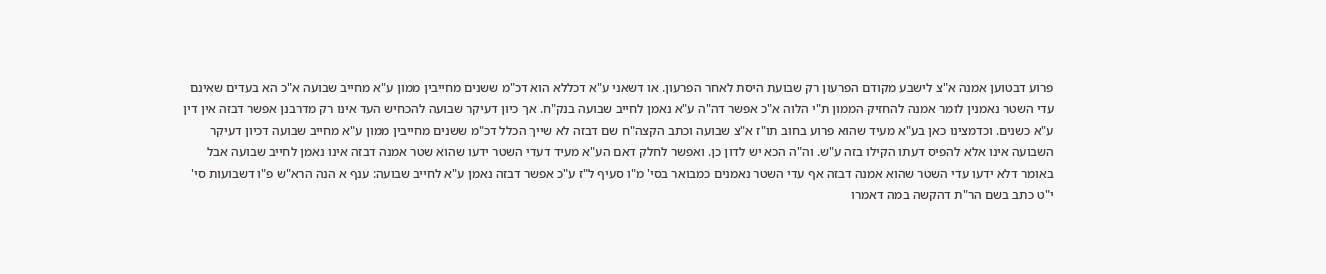פרוע דבטוען אמנה א"צ לישבע מקודם הפרעון רק שבועת היסת לאחר הפרעון. או דשאני ע"א דכללא הוא דכ"מ ששנים מחייבין ממון ע"א מחייב שבועה א"כ הא בעדים שאינם עדי השטר נאמנין לומר אמנה להחזיק הממון ת"י הלוה א"כ אפשר דה"ה ע"א נאמן לחייב שבועה בנק"ח. אך כיון דעיקר שבועה להכחיש העד אינו רק מדרבנן אפשר דבזה אין דין ע"א כשנים. וכדמצינו כאן בע"א מעיד שהוא פרוע בחוב תו"ז א"צ שבועה וכתב הקצה"ח שם דבזה לא שייך הכלל דכ"מ ששנים מחייבין ממון ע"א מחייב שבועה דכיון דעיקר השבועה אינו אלא להפיס דעתו הקילו בזה ע"ש. וה"ה הכא יש לדון כן. ואפשר לחלק דאם הע"א מעיד דעדי השטר ידעו שהוא שטר אמנה דבזה אינו נאמן לחייב שבועה אבל באומר דלא ידעו עדי השטר שהוא אמנה דבזה אף עדי השטר נאמנים כמבואר בסי' מ"ו סעיף ל"ז ע"כ אפשר דבזה נאמן ע"א לחייב שבועה: ענף א הנה הרא"ש פ"ו דשבועות סי' י"ט כתב בשם הר"ת דהקשה במה דאמרו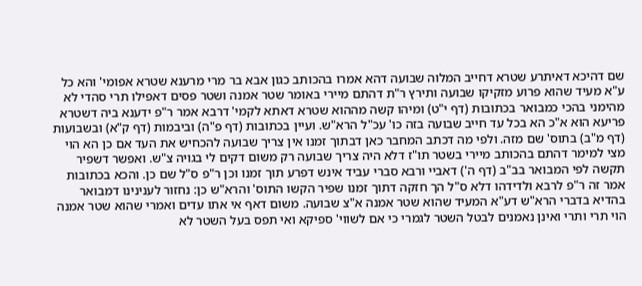שם דהיכא דאיתרע שטרא דחייב המלוה שבועה דהא אמרו בהכותב כגון אבא בר מרי מרענא שטרא אפומי' והא כל ע"א מעיד שהוא פרוע מזקיקו שבועה ותירץ ר"ת דהתם מיירי באומר שטר אמנה ושטר פסים דאפילו תרי סהדי לא מהימני בהכי כמבואר בכתובות (דף י"ט) ומיהו קשה מההוא שטרא דאתא לקמי' דרבא אמר ר"פ ידענא ביה דשטרא פריעא הוא א"כ הא בכל עד חייב שבועה בזה כו' עכ"ל הרא"ש. ועיין בכתובות (דף פ"ה) וביבמות (דף ק"א) ובשבועות (דף מ"ב) בתוס' שם מזה. ולפי מה דכתב המחבר כאן דבתוך זמנו אין צריך שבועה להכחיש את העד אם כן הא הוי מצי למימר דהתם בהכותב מיירי בשטר תו"ז דלא היה צריך שבועה רק משום דקים לי בגויה צ"ש. ואפשר דשפיר תקשה לפי המבואר בב"ב (דף ה') דאביי ורבא סברי עביד אינש דפרע תוך זמנו וכן ר"פ ס"ל שם כן. והכא בכתובות אמר זה ר"פ לרבא ולדידהו דלא ס"ל הך חזקה דתוך זמנו שפיר הקשו התוס' והרא"ש כן: נחזור לענינינו דמבואר בהדיא בדברי הרא"ש דע"א המעיד שהוא שטר אמנה א"צ שבועה. משום דאף אי אתו עדים ואמרי שהוא שטר אמנה הוי תרי ותרי ואינן נאמנים לבטל השטר לגמרי כי אם לשווי' ספיקא ואי תפס בעל השטר לא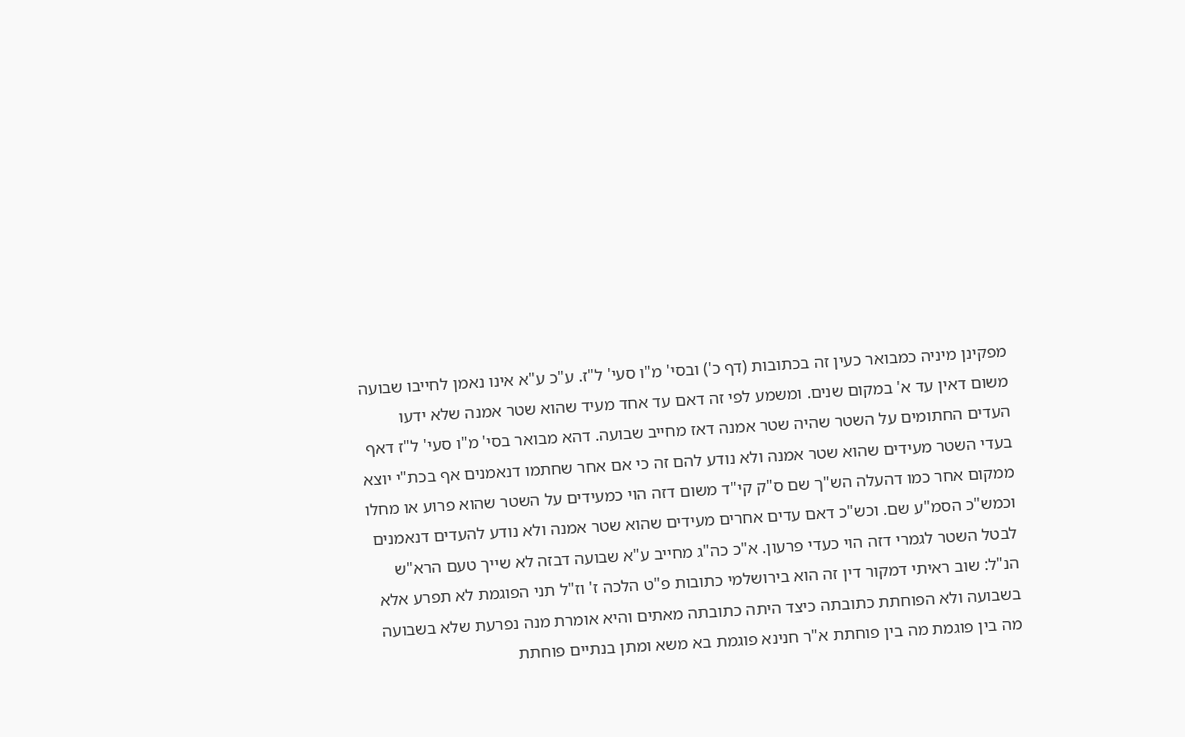מפקינן מיניה כמבואר כעין זה בכתובות (דף כ') ובסי' מ"ו סעי' ל"ז. ע"כ ע"א אינו נאמן לחייבו שבועה משום דאין עד א' במקום שנים. ומשמע לפי זה דאם עד אחד מעיד שהוא שטר אמנה שלא ידעו העדים החתומים על השטר שהיה שטר אמנה דאז מחייב שבועה. דהא מבואר בסי' מ"ו סעי' ל"ז דאף בעדי השטר מעידים שהוא שטר אמנה ולא נודע להם זה כי אם אחר שחתמו דנאמנים אף בכת"י יוצא ממקום אחר כמו דהעלה הש"ך שם ס"ק קי"ד משום דזה הוי כמעידים על השטר שהוא פרוע או מחלו וכמש"כ הסמ"ע שם. וכש"כ דאם עדים אחרים מעידים שהוא שטר אמנה ולא נודע להעדים דנאמנים לבטל השטר לגמרי דזה הוי כעדי פרעון. א"כ כה"ג מחייב ע"א שבועה דבזה לא שייך טעם הרא"ש הנ"ל: שוב ראיתי דמקור דין זה הוא בירושלמי כתובות פ"ט הלכה ז' וז"ל תני הפוגמת לא תפרע אלא בשבועה ולא הפוחתת כתובתה כיצד היתה כתובתה מאתים והיא אומרת מנה נפרעת שלא בשבועה מה בין פוגמת מה בין פוחתת א"ר חנינא פוגמת בא משא ומתן בנתיים פוחתת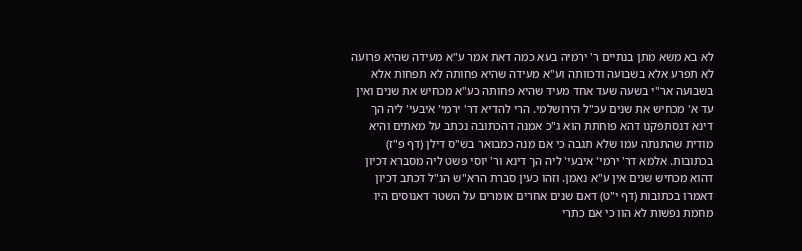לא בא משא מתן בנתיים ר' ירמיה בעא כמה דאת אמר ע"א מעידה שהיא פרועה לא תפרע אלא בשבועה ודכוותה וע"א מעידה שהיא פחותה לא תפחות אלא בשבועה אר"י בשעה שעד אחד מעיד שהיא פחותה כע"א מכחיש את שנים ואין עד א' מכחיש את שנים עכ"ל הירושלמי. הרי להדיא דר' ירמי' איבעי' ליה הך דינא דנסתפקנו דהא פוחתת הוא ג"כ אמנה דהכתובה נכתב על מאתים והיא מודית שהתנתה עמו שלא תגבה כי אם מנה כמבואר בש"ס דילן (דף פ"ז) בכתובות. אלמא דר' ירמי' איבעי' ליה הך דינא ור' יוסי פשט ליה מסברא דכיון דהוא מכחיש שנים אין ע"א נאמן. וזהו כעין סברת הרא"ש הנ"ל דכתב דכיון דאמרו בכתובות (דף י"ט) דאם שנים אחרים אומרים על השטר דאנוסים היו מחמת נפשות לא הוו כי אם כתרי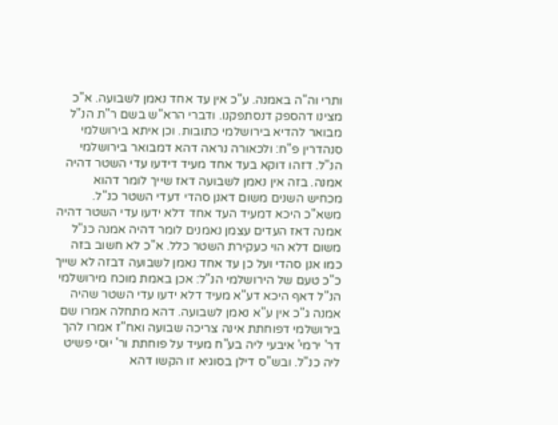ותרי וה"ה באמנה. ע"כ אין עד אחד נאמן לשבועה. א"כ מצינו דהספק דנסתפקנו. ודברי הרא"ש בשם ר"ת הנ"ל מבואר להדיא בירושלמי כתובות. וכן איתא בירושלמי סנהדרין פ"ח: ולכאורה נראה דהא דמבואר בירושלמי הנ"ל. דזהו דוקא בעד אחד מעיד דידעו עדי השטר דהיה אמנה. בזה אין נאמן לשבועה דאז שייך לומר דהוא מכחיש השנים משום דאנן סהדי דעדי השטר כנ"ל. משא"כ היכא דמעיד העד אחד דלא ידעו עדי השטר דהיה אמנה דאז העדים עצמן נאמנים לומר דהיה אמנה כנ"ל משום דלא הוי כעקירת השטר כלל. א"כ לא חשוב בזה כמו אנן סהדי ועל כן עד אחד נאמן לשבועה דבזה לא שייך כ"כ טעם של הירושלמי הנ"ל: אכן באמת מוכח מירושלמי הנ"ל דאף היכא דע"א מעיד דלא ידעו עדי השטר שהיה אמנה ג"כ אין ע"א נאמן לשבועה. דהא מתחלה אמרו שם בירושלמי דפוחתת אינה צריכה שבועה ואח"ז אמרו להך דר' ירמי' איבעי ליה בע"ח מעיד על פוחתת ור' יוסי פשיט ליה כנ"ל. ובש"ס דילן בסוגיא זו הקשו דהא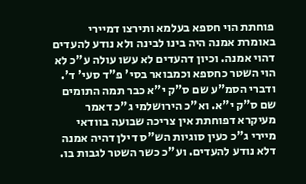פוחתת הוי חספא בעלמא ותירצו דמיירי באומרת אמנה היה בינו לבינה ולא נודע להעדים דהוי אמנה. וכיון דהעדים לא עשו עולה ע"כ לא הוי השטר כחספא וכמבואר בסי' פ"ד סעי' ד'. ודברי הסמ"ע שם ס"ק י"א כבר תמה התומים שם ס"ק י"א. וא"כ הירושלמי ג"כ דאמר מעיקרא דפוחתת אין צריכה שבועה בוודאי מיירי ג"כ כעין סוגיות הש"ס דילן דהיה אמנה דלא נודע להעדים. וע"כ כשר השטר לגבות בו.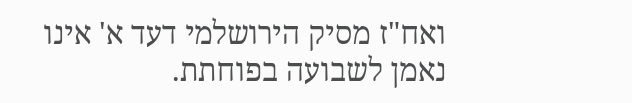ואח"ז מסיק הירושלמי דעד א' אינו נאמן לשבועה בפוחתת.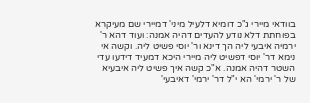בוודאי מיירי ג"כ דומיא דלעיל מיני' דמיירי שם מעיקרא בפוחתת דלא נודע להעדים דהיה אמנה: ועוד דהא ר' ירמיה איבעי ליה הך דינא ור' יוסי פשיט ליה. וקשה אי נימא דר' יוסי דפשיט ליה מיירי היכא דמעיד דידעו עדי השטר דהיה אמנה. א"כ קשה איך פשיט ליה איבעיא של ר' ירמי' הא י"ל דר' ירמי' דאיבעי'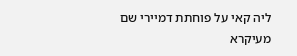ליה קאי על פוחתת דמיירי שם מעיקרא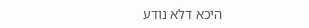היכא דלא נודע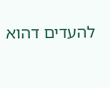להעדים דהוא